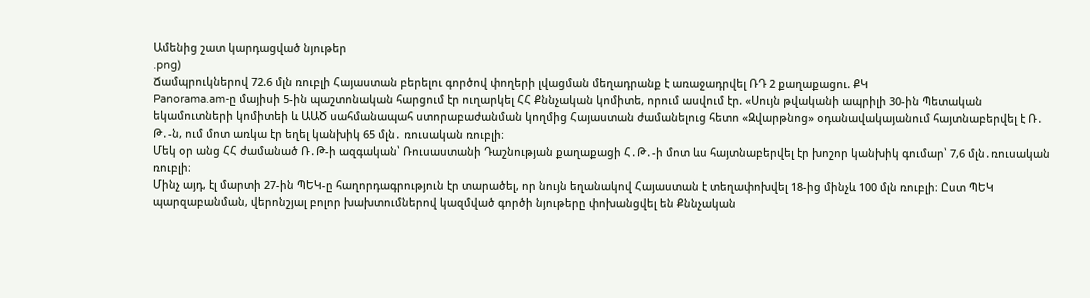Ամենից շատ կարդացված նյութեր
.png)
Ճամպրուկներով 72.6 մլն ռուբլի Հայաստան բերելու գործով փողերի լվացման մեղադրանք է առաջադրվել ՌԴ 2 քաղաքացու. ՔԿ
Panorama.am-ը մայիսի 5-ին պաշտոնական հարցում էր ուղարկել ՀՀ Քննչական կոմիտե, որում ասվում էր. «Սույն թվականի ապրիլի 30-ին Պետական եկամուտների կոմիտեի և ԱԱԾ սահմանապահ ստորաբաժանման կողմից Հայաստան ժամանելուց հետո «Զվարթնոց» օդանավակայանում հայտնաբերվել է Ռ․ Թ․-ն, ում մոտ առկա էր եղել կանխիկ 65 մլն․ ռուսական ռուբլի։
Մեկ օր անց ՀՀ ժամանած Ռ․Թ-ի ազգական՝ Ռուսաստանի Դաշնության քաղաքացի Հ․Թ․-ի մոտ ևս հայտնաբերվել էր խոշոր կանխիկ գումար՝ 7,6 մլն․ռուսական ռուբլի։
Մինչ այդ, էլ մարտի 27-ին ՊԵԿ-ը հաղորդագրություն էր տարածել, որ նույն եղանակով Հայաստան է տեղափոխվել 18-ից մինչև 100 մլն ռուբլի։ Ըստ ՊԵԿ պարզաբանման, վերոնշյալ բոլոր խախտումներով կազմված գործի նյութերը փոխանցվել են Քննչական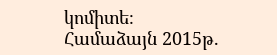կոմիտե։
Համաձայն 2015թ.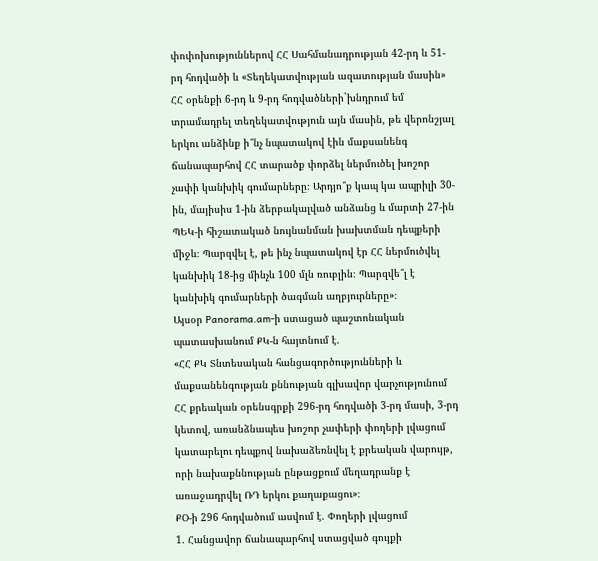փոփոխություններով ՀՀ Սահմանադրության 42-րդ և 51-րդ հոդվածի և «Տեղեկատվության ազատության մասին» ՀՀ օրենքի 6-րդ և 9-րդ հոդվածների`խնդրում եմ տրամադրել տեղեկատվություն այն մասին, թե վերոնշյալ երկու անձինք ի՞նչ նպատակով էին մաքսանենգ ճանապարհով ՀՀ տարածք փորձել ներմուծել խոշոր չափի կանխիկ գումարները։ Արդյո՞ք կապ կա ապրիլի 30-ին, մայիսիս 1-ին ձերբակալված անձանց և մարտի 27-ին ՊԵԿ-ի հիշատակած նույնանման խախտման դեպքերի միջև։ Պարզվել է, թե ինչ նպատակով էր ՀՀ ներմուծվել կանխիկ 18-ից մինչև 100 մլն ռուբլին։ Պարզվե՞լ է կանխիկ գումարների ծագման աղբյուրները»։
Այսօր Panorama.am-ի ստացած պաշտոնական պատասխանում ՔԿ-ն հայտնում է.
«ՀՀ ՔԿ Տնտեսական հանցագործությունների և մաքսանենգության քննության գլխավոր վարչությունում ՀՀ քրեական օրենսգրքի 296-րդ հոդվածի 3-րդ մասի, 3-րդ կետով, առանձնապես խոշոր չափերի փողերի լվացում կատարելու դեպքով նախաձեռնվել է քրեական վարույթ, որի նախաքննության ընթացքում մեղադրանք է առաջադրվել ՌԴ երկու քաղաքացու»։
ՔՕ-ի 296 հոդվածում ասվում է. Փողերի լվացում
1. Հանցավոր ճանապարհով ստացված գույքի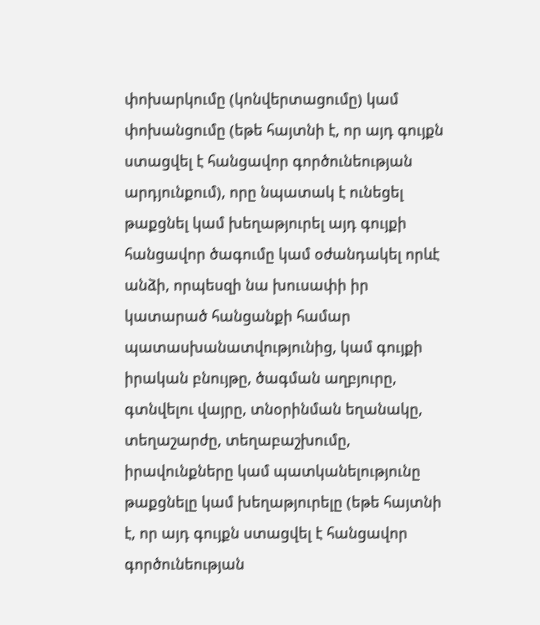փոխարկումը (կոնվերտացումը) կամ փոխանցումը (եթե հայտնի է, որ այդ գույքն ստացվել է հանցավոր գործունեության արդյունքում), որը նպատակ է ունեցել թաքցնել կամ խեղաթյուրել այդ գույքի հանցավոր ծագումը կամ օժանդակել որևէ անձի, որպեսզի նա խուսափի իր կատարած հանցանքի համար պատասխանատվությունից, կամ գույքի իրական բնույթը, ծագման աղբյուրը, գտնվելու վայրը, տնօրինման եղանակը, տեղաշարժը, տեղաբաշխումը, իրավունքները կամ պատկանելությունը թաքցնելը կամ խեղաթյուրելը (եթե հայտնի է, որ այդ գույքն ստացվել է հանցավոր գործունեության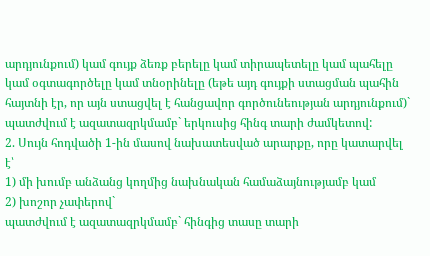արդյունքում) կամ գույք ձեռք բերելը կամ տիրապետելը կամ պահելը կամ օգտագործելը կամ տնօրինելը (եթե այդ գույքի ստացման պահին հայտնի էր, որ այն ստացվել է հանցավոր գործունեության արդյունքում)`
պատժվում է ազատազրկմամբ` երկուսից հինգ տարի ժամկետով:
2. Սույն հոդվածի 1-ին մասով նախատեսված արարքը, որը կատարվել է՝
1) մի խումբ անձանց կողմից նախնական համաձայնությամբ կամ
2) խոշոր չափերով`
պատժվում է ազատազրկմամբ` հինգից տասը տարի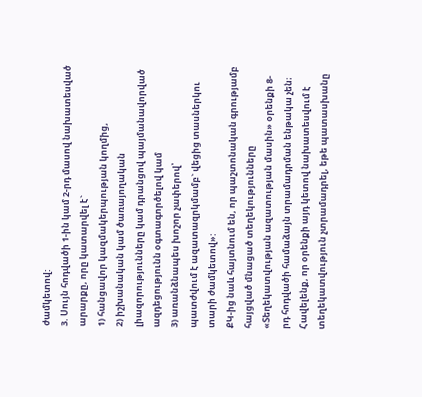ժամկետով:
3. Սույն հոդվածի 1-ին կամ 2-րդ մասով նախատեսված արարքը, որը կատարվել է`
1) հանցավոր կազմակերպության կողմից,
2) իշխանական կամ ծառայողական լիազորությունները կամ դրանցով պայմանավորված ազդեցությունն օգտագործելով կամ
3) առանձնապես խոշոր չափերով՝
պատժվում է ազատազրկմամբ` վեցից տասներկու տարի ժամկետով»:
ՔԿ-ից նաև հայտնում են, որ պաշտոնական գրությամբ հայցված մնացած տեղեկությունները «Տեղեկատվության ազատության մասին» օրենքի 8-րդ հոդվածի համաձայն տրամադրման ենթակա չեն։ Հավելենք, որ օրենքի այդ կետով նախատեսվում է տեղեկատվություն չտրամադրել, եթե պատասխանը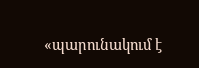«պարունակում է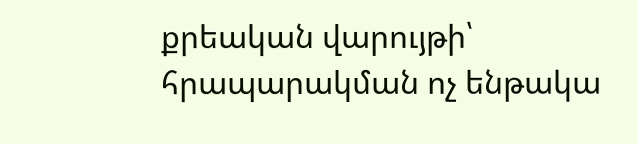քրեական վարույթի՝ հրապարակման ոչ ենթակա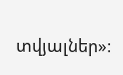տվյալներ»։